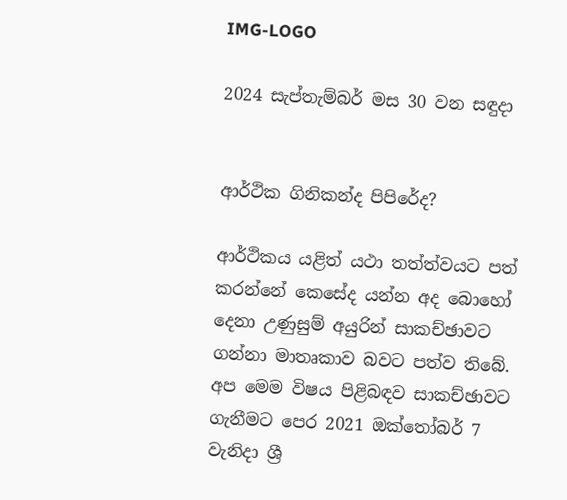IMG-LOGO

2024 සැප්තැම්බර් මස 30 වන සඳුදා


ආර්ථික ගිනිකන්ද පිපිරේද?

ආර්ථිකය යළිත් යථා තත්ත්වයට පත් කරන්නේ කෙසේද යන්න අද බොහෝ දෙනා උණුසුම් අයුරින් සාකච්ඡාවට ගන්නා මාතෘකාව බවට පත්ව තිබේ. අප මෙම විෂය පිළිබඳව සාකච්ඡාවට ගැනීමට පෙර 2021 ඔක්තෝබර් 7 වැනිදා ශ්‍රී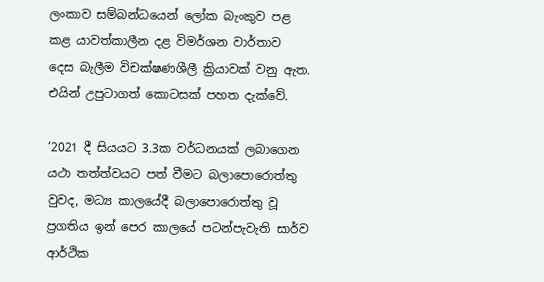ලංකාව සම්බන්ධයෙන් ලෝක බැංකුව පළ කළ යාවත්කාලීන දළ විමර්ශන වාර්තාව දෙස බැලීම විචක්ෂණශීලී ක්‍රියාවක් වනු ඇත. එයින් උපුටාගත් කොටසක් පහත දැක්වේ.

‘2021 දී සියයට 3.3ක වර්ධනයක් ලබාගෙන යථා තත්ත්වයට පත් වීමට බලාපොරොත්තු වුවද, මධ්‍ය කාලයේදී බලාපොරොත්තු වූ ප්‍රගතිය ඉන් පෙර කාලයේ පටන්පැවැති සාර්ව ආර්ථික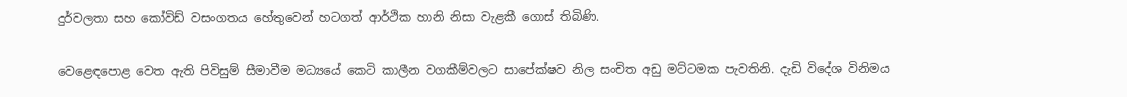දුර්වලතා සහ කෝවිඩ් වසංගතය හේතුවෙන් හටගත් ආර්ථික හානි නිසා වැළකී ගොස් තිබිණි.

වෙළෙඳපොළ වෙත ඇති පිවිසුම් සීමාවීම මධ්‍යයේ කෙටි කාලීන වගකීම්වලට සාපේක්ෂව නිල සංචිත අඩු මට්ටමක පැවතිනි. දැඩි විදේශ විනිමය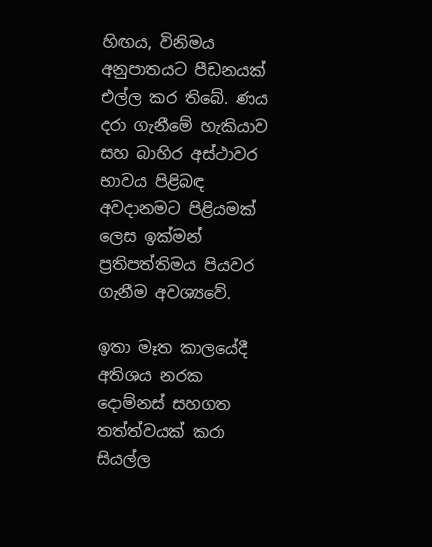හිඟය, විනිමය අනුපාතයට පීඩනයක් එල්ල කර තිබේ. ණය දරා ගැනීමේ හැකියාව සහ බාහිර අස්ථාවර භාවය පිළිබඳ අවදානමට පිළියමක් ලෙස ඉක්මන් ප්‍රතිපත්තිමය පියවර ගැනීම අවශ්‍යවේ.

ඉතා මෑත කාලයේදී අතිශය නරක දොම්නස් සහගත තත්ත්වයක් කරා සියල්ල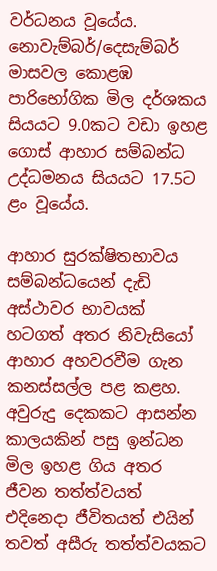වර්ධනය වූයේය. නොවැම්බර්/දෙසැම්බර් මාසවල කොළඹ පාරිභෝගික මිල දර්ශකය සියයට 9.0කට වඩා ඉහළ ගොස් ආහාර සම්බන්ධ උද්ධමනය සියයට 17.5ට ළං වූයේය.

ආහාර සුරක්ෂිතභාවය සම්බන්ධයෙන් දැඩි අස්ථාවර භාවයක් හටගත් අතර නිවැසියෝ ආහාර අහවරවීම ගැන කනස්සල්ල පළ කළහ. අවුරුදු දෙකකට ආසන්න කාලයකින් පසු ඉන්ධන මිල ඉහළ ගිය අතර ජීවන තත්ත්වයත් එදිනෙදා ජීවිතයත් එයින් තවත් අසීරු තත්ත්වයකට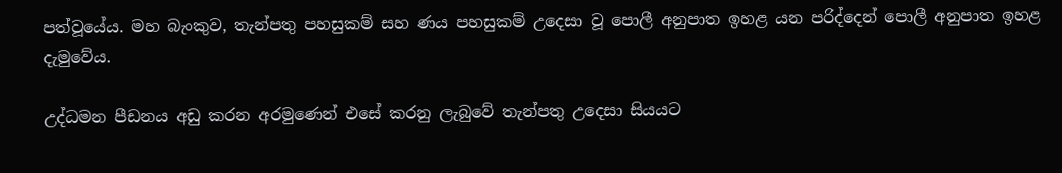පත්වූයේය. මහ බැංකුව, තැන්පතු පහසුකම් සහ ණය පහසුකම් උදෙසා වූ පොලී අනුපාත ඉහළ යන පරිද්දෙන් පොලී අනුපාත ඉහළ දැමුවේය.

උද්ධමන පීඩනය අඩු කරන අරමුණෙන් එසේ කරනු ලැබුවේ තැන්පතු උදෙසා සියයට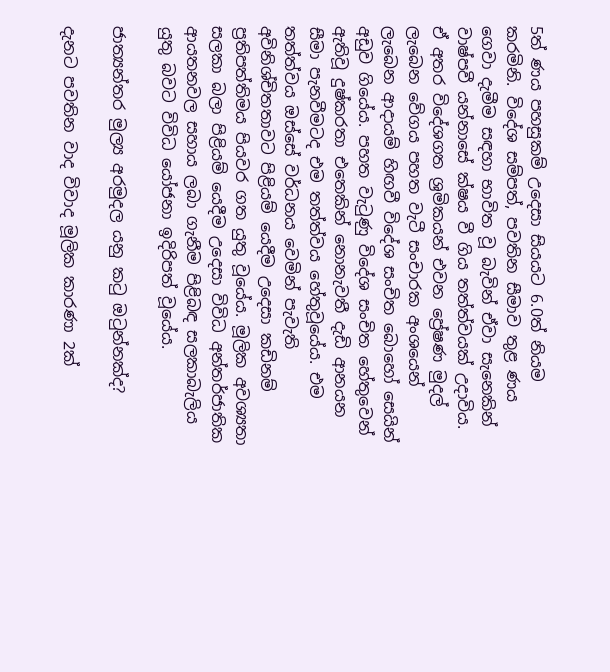5ත් ණය පහසුකම් උදෙසා සියයට 6.0ත් නියම කරමිනි. විදේශ සම්පත්, පවතින සීමාව තුළ ණය ගෙවා දැමීම සඳහා භාවිත වූ බැවින් ඒවා සැනෙකින් වාෂ්පවී යන්නාසේ ක්ෂය වී ගිය තත්ත්වයක් උදාවිය. ඒ අතර විදේශගත ශ්‍රමිකයන් එවන ප්‍රේෂණ මුදල් ලැබෙන වේගය පහත වැටී සංචාරක අංශයෙන් ලැබෙන ආදායම් හිඟවී විදේශ සංචිත බොහෝ සෙයින් අඩුව ගියේය. පහත වැටුණු විදේශ සංචිත හේතුවෙන් ඇතිවූ දුෂ්කරතා එතෙකින් නොනැවතී දැඩි ආනයන සීමා පැනවීමටද එම තත්ත්වය හේතුවූයේය. එම තත්ත්වය ඔස්සේ වර්ධනය වෙමින් පැවැති අවිනිශ්චිතතාවට පිළියම් යෙදීම උදෙසා කඩිනම් ප්‍රතිපත්තිමය පියවර ගත යුතු වූයේය. මූලික අවශ්‍යතා සලකා බලා පිළියම් යෙදීම උදෙසා විවිධ අන්තර්ජාතික ආයතනවල සහාය ලබා ගැනීම පිළිබඳ සලකාබැලිය යුතු බවට විවිධ යෝජනා ඉදිරිපත් වූයේය.

ජාත්‍යන්තර මුල්‍ය අරමුදල යනු කටු ඔටුන්නක්ද?

දැනට පවතින වාද විවාද මූලික කාරණා 2ක්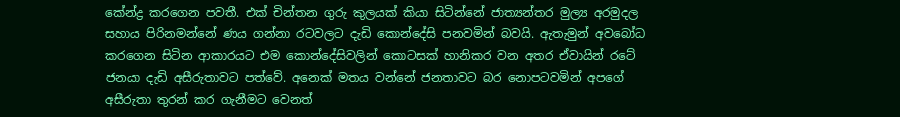කේන්ද්‍ර කරගෙන පවතී. එක් චින්තන ගුරු කුලයක් කියා සිටින්නේ ජාත්‍යන්තර මුල්‍ය අරමුදල සහාය පිරිනමන්නේ ණය ගන්නා රටවලට දැඩි කොන්දේසි පනවමින් බවයි. ඇතැමුන් අවබෝධ කරගෙන සිටින ආකාරයට එම කොන්දේසිවලින් කොටසක් හානිකර වන අතර ඒවායින් රටේ ජනයා දැඩි අසීරුතාවට පත්වේ. අනෙක් මතය වන්නේ ජනතාවට බර නොපටවමින් අපගේ අසීරුතා තුරන් කර ගැනීමට වෙනත්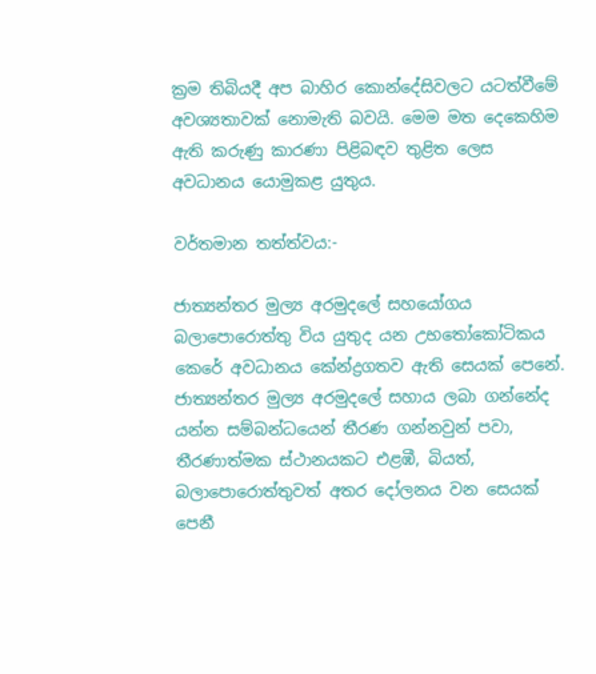ක්‍රම තිබියදී අප බාහිර කොන්දේසිවලට යටත්වීමේ අවශ්‍යතාවක් නොමැති බවයි. මෙම මත දෙකෙහිම ඇති කරුණු කාරණා පිළිබඳව තුළිත ලෙස අවධානය යොමුකළ යුතුය.

වර්තමාන තත්ත්වය:-

ජාත්‍යන්තර මුල්‍ය අරමුදලේ සහයෝගය බලාපොරොත්තු විය යුතුද යන උභතෝකෝටිකය කෙරේ අවධානය කේන්ද්‍රගතව ඇති සෙයක් පෙනේ. ජාත්‍යන්තර මුල්‍ය අරමුදලේ සහාය ලබා ගන්නේද යන්න සම්බන්ධයෙන් තීරණ ගන්නවුන් පවා, තීරණාත්මක ස්ථානයකට එළඹී, බියත්, බලාපොරොත්තුවත් අතර දෝලනය වන සෙයක් පෙනී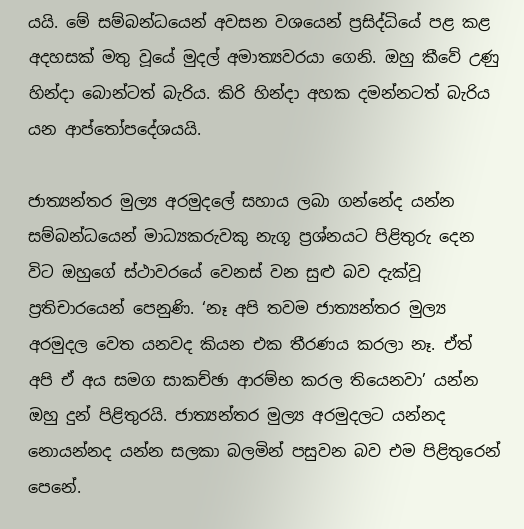යයි. මේ සම්බන්ධයෙන් අවසන වශයෙන් ප්‍රසිද්ධියේ පළ කළ අදහසක් මතු වූයේ මුදල් අමාත්‍යවරයා ගෙනි. ඔහු කීවේ උණු හින්දා බොන්ටත් බැරිය. කිරි හින්දා අහක දමන්නටත් බැරිය යන ආප්තෝපදේශයයි.

ජාත්‍යන්තර මුල්‍ය අරමුදලේ සහාය ලබා ගන්නේද යන්න සම්බන්ධයෙන් මාධ්‍යකරුවකු නැගූ ප්‍රශ්නයට පිළිතුරු දෙන විට ඔහුගේ ස්ථාවරයේ වෙනස් වන සුළු බව දැක්වූ ප්‍රතිචාරයෙන් පෙනුණි. ‘නෑ අපි තවම ජාත්‍යන්තර මුල්‍ය අරමුදල වෙත යනවද කියන එක තීරණය කරලා නෑ. ඒත් අපි ඒ අය සමග සාකච්ඡා ආරම්භ කරල තියෙනවා’ යන්න ඔහු දුන් පිළිතුරයි. ජාත්‍යන්තර මුල්‍ය අරමුදලට යන්නද නොයන්නද යන්න සලකා බලමින් පසුවන බව එම පිළිතුරෙන් පෙනේ.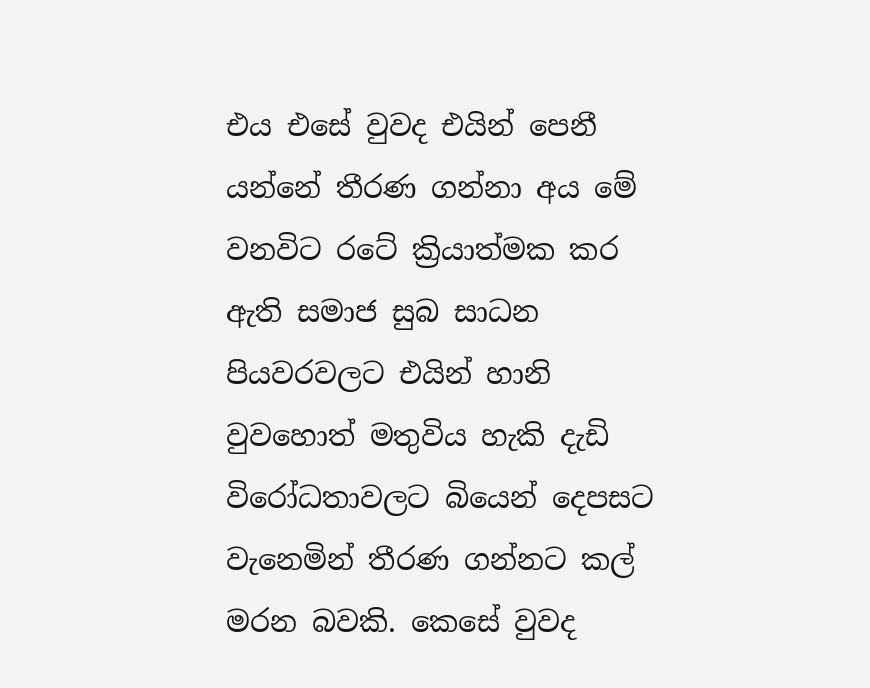එය එසේ වුවද එයින් පෙනී යන්නේ තීරණ ගන්නා අය මේ වනවිට රටේ ක්‍රියාත්මක කර ඇති සමාජ සුබ සාධන පියවරවලට එයින් හානි වුවහොත් මතුවිය හැකි දැඩි විරෝධතාවලට බියෙන් දෙපසට වැනෙමින් තීරණ ගන්නට කල් මරන බවකි. කෙසේ වුවද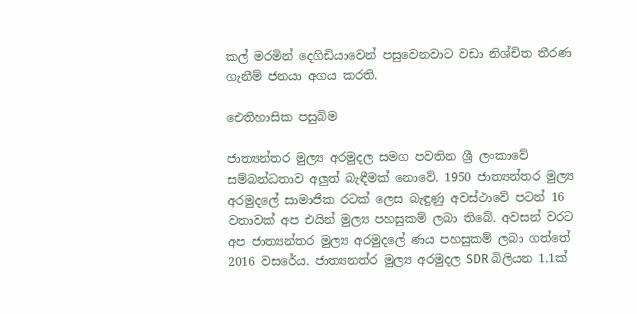කල් මරමින් දෙගිඩියාවෙන් පසුවෙනවාට වඩා නිශ්චිත තීරණ ගැනීම් ජනයා අගය කරති.

ඓතිහාසික පසුබිම

ජාත්‍යන්තර මුල්‍ය අරමුදල සමග පවතින ශ්‍රී ලංකාවේ සම්බන්ධතාව අලුත් බැඳීමක් නොවේ. 1950 ජාත්‍යන්තර මුල්‍ය අරමුදලේ සාමාජික රටක් ලෙස බැඳුණු අවස්ථාවේ පටන් 16 වතාවක් අප එයින් මුල්‍ය පහසුකම් ලබා තිබේ. අවසන් වරට අප ජාත්‍යන්තර මුල්‍ය අරමුදලේ ණය පහසුකම් ලබා ගත්තේ 2016 වසරේය. ජාත්‍යනත්ර මුල්‍ය අරමුදල SDR බිලියන 1.1ක්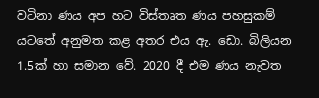වටිනා ණය අප හට විස්තෘත ණය පහසුකම් යටතේ අනුමත කළ අතර එය ඇ. ඩො. බිලියන 1.5ක් හා සමාන වේ. 2020 දී එම ණය නැවත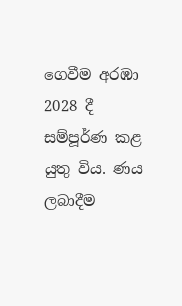ගෙවීම අරඹා 2028 දී සම්පූර්ණ කළ යුතු විය. ණය ලබාදීම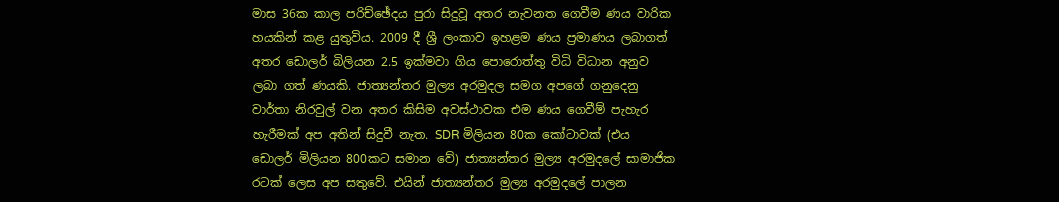මාස 36ක කාල පරිච්ඡේදය පුරා සිදුවූ අතර නැවනත ගෙවීම ණය වාරික හයකින් කළ යුතුවිය. 2009 දී ශ්‍රී ලංකාව ඉහළම ණය ප්‍රමාණය ලබාගත් අතර ඩොලර් බිලියන 2.5 ඉක්මවා ගිය පොරොත්තු විධි විධාන අනුව ලබා ගත් ණයකි. ජාත්‍යන්තර මුල්‍ය අරමුදල සමග අපගේ ගනුදෙනු වාර්තා නිරවුල් වන අතර කිසිම අවස්ථාවක එම ණය ගෙවීම් පැහැර හැරීමක් අප අතින් සිදුවී නැත. SDR මිලියන 80ක කෝටාවක් (එය ඩොලර් මිලියන 800කට සමාන වේ) ජාත්‍යන්තර මුල්‍ය අරමුදලේ සාමාජික රටක් ලෙස අප සතුවේ. එයින් ජාත්‍යන්තර මුල්‍ය අරමුදලේ පාලන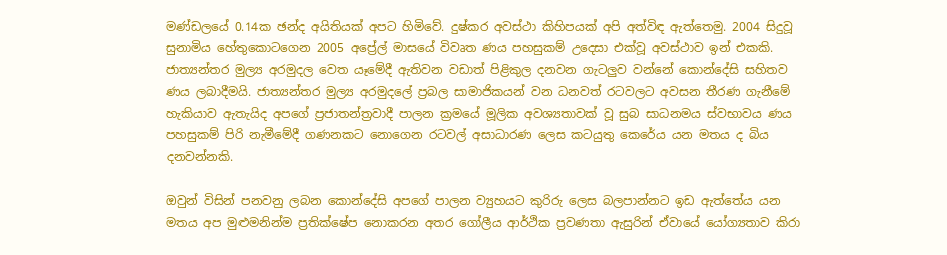මණ්ඩලයේ 0.14ක ඡන්ද අයිතියක් අපට හිමිවේ. දුෂ්කර අවස්ථා කිහිපයක් අපි අත්විඳ ඇත්තෙමු. 2004 සිදුවූ සුනාමිය හේතුකොටගෙන 2005 අප්‍රේල් මාසයේ විවෘත ණය පහසුකම් උදෙසා එක්වූ අවස්ථාව ඉන් එකකි. ජාත්‍යන්තර මුල්‍ය අරමුදල වෙත යෑමේදී ඇතිවන වඩාත් පිළිකුල දනවන ගැටලුව වන්නේ කොන්දේසි සහිතව ණය ලබාදීමයි. ජාත්‍යන්තර මුල්‍ය අරමුදලේ ප්‍රබල සාමාජිකයන් වන ධනවත් රටවලට අවසන තීරණ ගැනීමේ හැකියාව ඇතැයිද අපගේ ප්‍රජාතන්ත්‍රවාදී පාලන ක්‍රමයේ මූලික අවශ්‍යතාවක් වූ සුබ සාධනමය ස්වභාවය ණය පහසුකම් පිරි නැමීමේදී ගණනකට නොගෙන රටවල් අසාධාරණ ලෙස කටයුතු කෙරේය යන මතය ද බිය දනවන්නකි.

ඔවුන් විසින් පනවනු ලබන කොන්දේසි අපගේ පාලන ව්‍යුහයට කුරිරු ලෙස බලපාන්නට ඉඩ ඇත්තේය යන මතය අප මුළුමනින්ම ප්‍රතික්ෂේප නොකරන අතර ගෝලීය ආර්ථික ප්‍රවණතා ඇසුරින් ඒවායේ යෝග්‍යතාව කිරා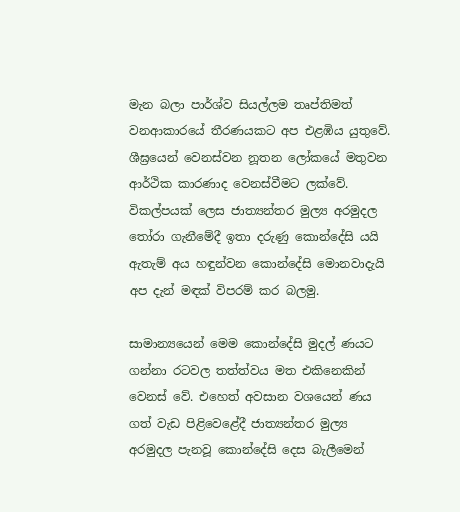මැන බලා පාර්ශ්ව සියල්ලම තෘප්තිමත් වනආකාරයේ තීරණයකට අප එළඹිය යුතුවේ. ශීඝ්‍රයෙන් වෙනස්වන නූතන ලෝකයේ මතුවන ආර්ථික කාරණාද වෙනස්වීමට ලක්වේ. විකල්පයක් ලෙස ජාත්‍යන්තර මුල්‍ය අරමුදල තෝරා ගැනීමේදී ඉතා දරුණු කොන්දේසි යයි ඇතැම් අය හඳුන්වන කොන්දේසි මොනවාදැයි අප දැන් මඳක් විපරම් කර බලමු.

සාමාන්‍යයෙන් මෙම කොන්දේසි මුදල් ණයට ගන්නා රටවල තත්ත්වය මත එකිනෙකින් වෙනස් වේ. එහෙත් අවසාන වශයෙන් ණය ගත් වැඩ පිළිවෙළේදී ජාත්‍යන්තර මුල්‍ය අරමුදල පැනවූ කොන්දේසි දෙස බැලීමෙන්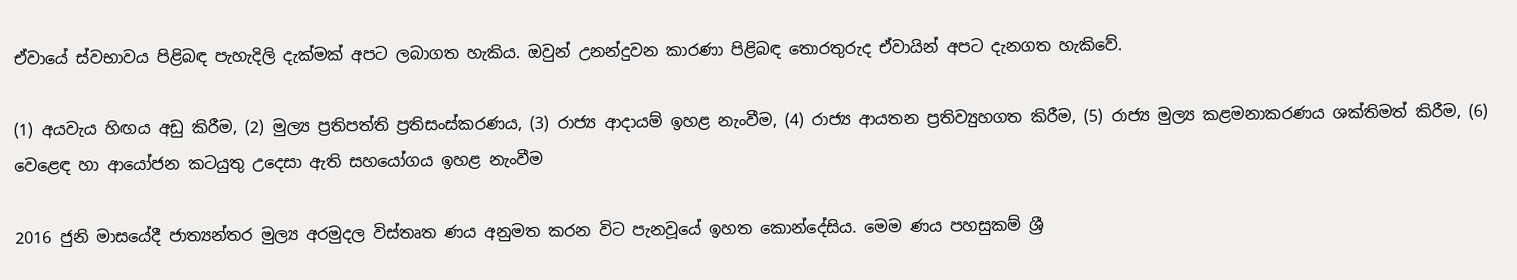ඒවායේ ස්වභාවය පිළිබඳ පැහැදිලි දැක්මක් අපට ලබාගත හැකිය. ඔවුන් උනන්දුවන කාරණා පිළිබඳ තොරතුරුද ඒවායින් අපට දැනගත හැකිවේ.

(1) අයවැය හිඟය අඩු කිරීම, (2) මුල්‍ය ප්‍රතිපත්ති ප්‍රතිසංස්කරණය, (3) රාජ්‍ය ආදායම් ඉහළ නැංවීම, (4) රාජ්‍ය ආයතන ප්‍රතිව්‍යුහගත කිරීම, (5) රාජ්‍ය මුල්‍ය කළමනාකරණය ශක්තිමත් කිරීම, (6) වෙළෙඳ හා ආයෝජන කටයුතු උදෙසා ඇති සහයෝගය ඉහළ නැංවීම

2016 ජුනි මාසයේදී ජාත්‍යන්තර මුල්‍ය අරමුදල විස්තෘත ණය අනුමත කරන විට පැනවූයේ ඉහත කොන්දේසිය. මෙම ණය පහසුකම් ශ්‍රී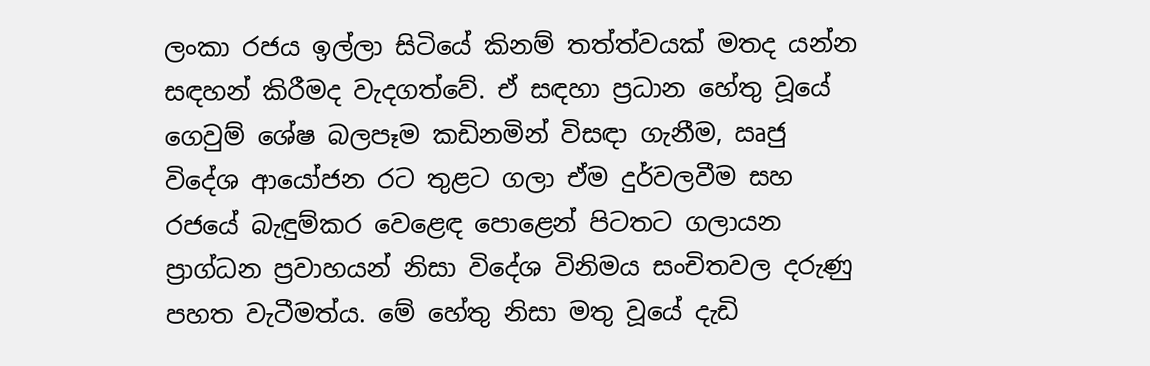ලංකා රජය ඉල්ලා සිටියේ කිනම් තත්ත්වයක් මතද යන්න සඳහන් කිරීමද වැදගත්වේ. ඒ සඳහා ප්‍රධාන හේතු වූයේ ගෙවුම් ශේෂ බලපෑම කඩිනමින් විසඳා ගැනීම, ඍජු විදේශ ආයෝජන රට තුළට ගලා ඒම දුර්වලවීම සහ රජයේ බැඳුම්කර වෙළෙඳ පොළෙන් පිටතට ගලායන ප්‍රාග්ධන ප්‍රවාහයන් නිසා විදේශ විනිමය සංචිතවල දරුණු පහත වැටීමත්ය. මේ හේතු නිසා මතු වූයේ දැඩි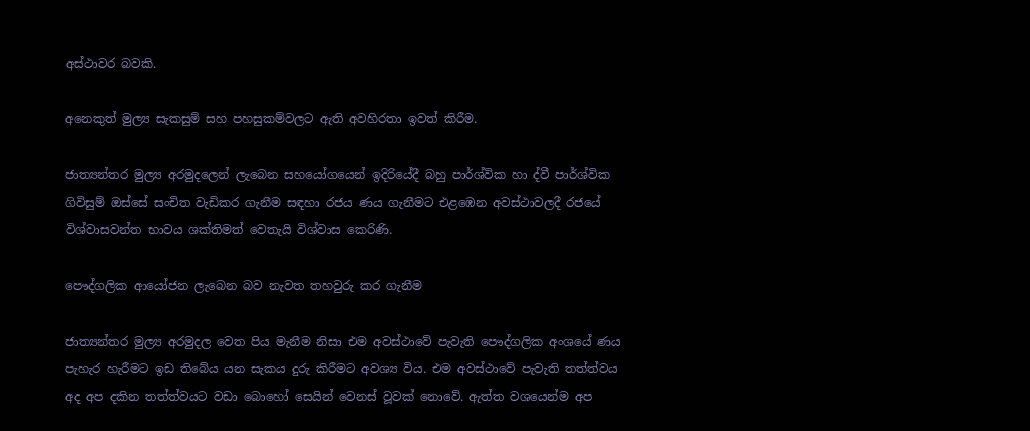අස්ථාවර බවකි.

අනෙකුත් මුල්‍ය සැකසුම් සහ පහසුකම්වලට ඇති අවහිරතා ඉවත් කිරීම.

ජාත්‍යන්තර මුල්‍ය අරමුදලෙන් ලැබෙන සහයෝගයෙන් ඉදිරියේදී බහු පාර්ශ්වික හා ද්වී පාර්ශ්වික ගිවිසුම් ඔස්සේ සංචිත වැඩිකර ගැනීම සඳහා රජය ණය ගැනීමට එළඹෙන අවස්ථාවලදී රජයේ විශ්වාසවන්ත භාවය ශක්තිමත් වෙතැයි විශ්වාස කෙරිණි.

පෞද්ගලික ආයෝජන ලැබෙන බව නැවත තහවුරු කර ගැනීම

ජාත්‍යන්තර මුල්‍ය අරමුදල වෙත පිය මැනීම නිසා එම අවස්ථාවේ පැවැති පෞද්ගලික අංශයේ ණය පැහැර හැරීමට ඉඩ තිබේය යන සැකය දුරු කිරීමට අවශ්‍ය විය. එම අවස්ථාවේ පැවැති තත්ත්වය අද අප දකින තත්ත්වයට වඩා බොහෝ සෙයින් වෙනස් වූවක් නොවේ. ඇත්ත වශයෙන්ම අප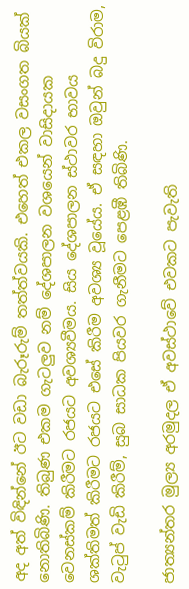අද අත් විඳින්නේ ඊට වඩා බැරූරුම් තත්ත්වයකි. එහෙත් එකල වසංගත බියක් නොතිබිණි. තිබුණ එකම ගැටලුව නම් දේශපාලන වශයෙන් වාසිදායක වෙනස්කම් කිරීමට රජයට අවශ්‍යවීමය. සිය දේශපාලන ස්ථාවර භාවය ශක්තිමත් කිරීමට රජයට එසේ කිරීම අවශ්‍ය වූයේය. ඒ සඳහා ඔවුන් බදු විරාම, වැටුප් වැඩි කිරීම්, සුබ සාධක පියවර ගැනීමට පෙළඹී තිබිණි.

ජාත්‍යන්තර මුල්‍ය අරමුදල ඒ අවස්ථාවේ එවකට පැවැති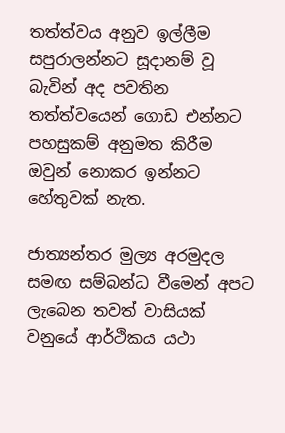තත්ත්වය අනුව ඉල්ලීම සපුරාලන්නට සූදානම් වූ බැවින් අද පවතින තත්ත්වයෙන් ගොඩ එන්නට පහසුකම් අනුමත කිරීම ඔවුන් නොකර ඉන්නට හේතුවක් නැත.

ජාත්‍යන්තර මුල්‍ය අරමුදල සමඟ සම්බන්ධ වීමෙන් අපට ලැබෙන තවත් වාසියක් වනුයේ ආර්ථිකය යථා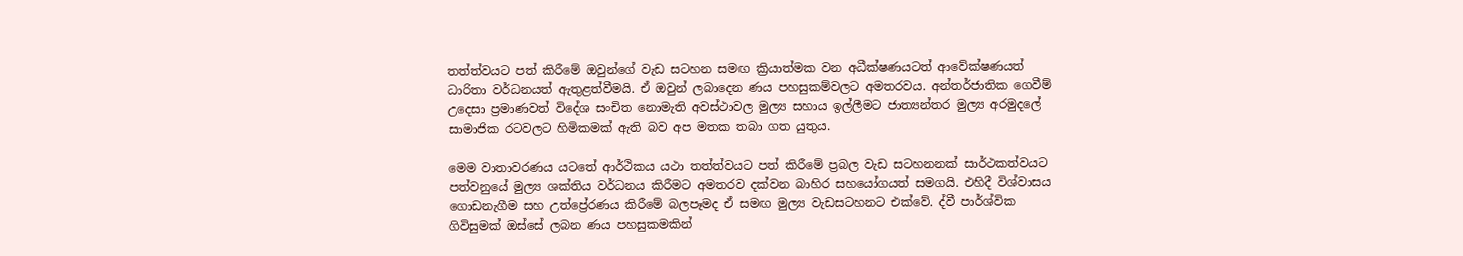තත්ත්වයට පත් කිරීමේ ඔවුන්ගේ වැඩ සටහන සමඟ ක්‍රියාත්මක වන අධීක්ෂණයටත් ආවේක්ෂණයත් ධාරිතා වර්ධනයත් ඇතුළත්වීමයි. ඒ ඔවුන් ලබාදෙන ණය පහසුකම්වලට අමතරවය. අන්තර්ජාතික ගෙවීම් උදෙසා ප්‍රමාණවත් විදේශ සංචිත නොමැති අවස්ථාවල මුල්‍ය සහාය ඉල්ලීමට ජාත්‍යන්තර මුල්‍ය අරමුදලේ සාමාජික රටවලට හිමිකමක් ඇති බව අප මතක තබා ගත යුතුය.

මෙම වාතාවරණය යටතේ ආර්ථිකය යථා තත්ත්වයට පත් කිරීමේ ප්‍රබල වැඩ සටහනනක් සාර්ථකත්වයට පත්වනුයේ මුල්‍ය ශක්තිය වර්ධනය කිරීමට අමතරව දක්වන බාහිර සහයෝගයත් සමගයි. එහිදී විශ්වාසය ගොඩනැගීම සහ උත්ප්‍රේරණය කිරීමේ බලපෑමද ඒ සමඟ මුල්‍ය වැඩසටහනට එක්වේ. ද්වී පාර්ශ්වික ගිවිසුමක් ඔස්සේ ලබන ණය පහසුකමකින්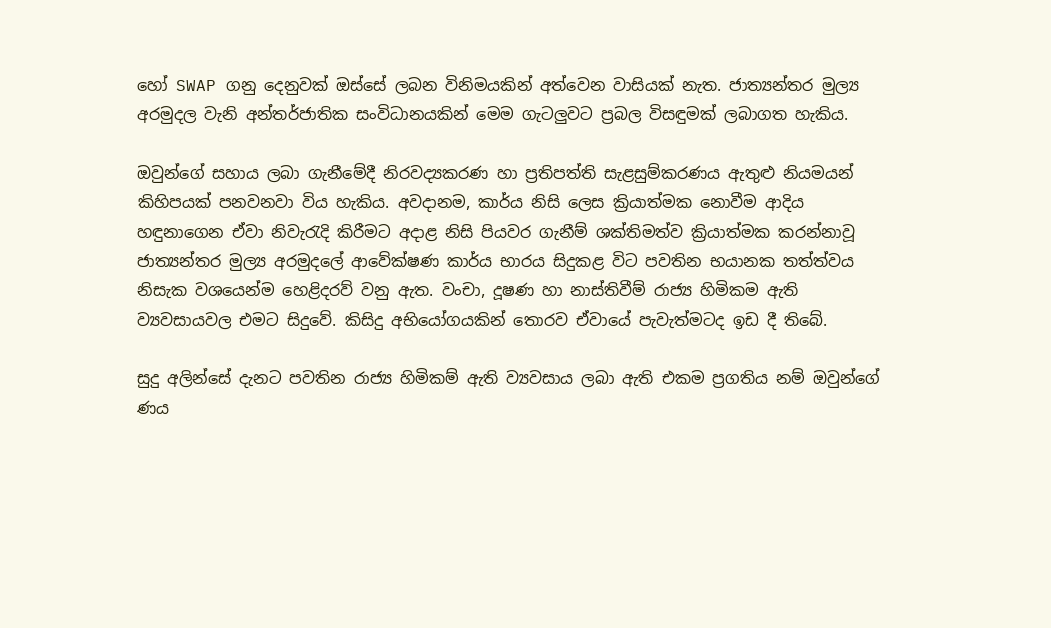හෝ SWAP ගනු දෙනුවක් ඔස්සේ ලබන විනිමයකින් අත්වෙන වාසියක් නැත. ජාත්‍යන්තර මුල්‍ය අරමුදල වැනි අන්තර්ජාතික සංවිධානයකින් මෙම ගැටලුවට ප්‍රබල විසඳුමක් ලබාගත හැකිය.

ඔවුන්ගේ සහාය ලබා ගැනීමේදී නිරවද්‍යකරණ හා ප්‍රතිපත්ති සැළසුම්කරණය ඇතුළු නියමයන් කිහිපයක් පනවනවා විය හැකිය. අවදානම, කාර්ය නිසි ලෙස ක්‍රියාත්මක නොවීම ආදිය හඳුනාගෙන ඒවා නිවැරැදි කිරීමට අදාළ නිසි පියවර ගැනීම් ශක්තිමත්ව ක්‍රියාත්මක කරන්නාවූ ජාත්‍යන්තර මුල්‍ය අරමුදලේ ආවේක්ෂණ කාර්ය භාරය සිදුකළ විට පවතින භයානක තත්ත්වය නිසැක වශයෙන්ම හෙළිදරව් වනු ඇත. වංචා, දූෂණ හා නාස්තිවීම් රාජ්‍ය හිමිකම ඇති ව්‍යවසායවල එමට සිදුවේ. කිසිදු අභියෝගයකින් තොරව ඒවායේ පැවැත්මටද ඉඩ දී තිබේ.

සුදු අලින්සේ දැනට පවතින රාජ්‍ය හිමිකම් ඇති ව්‍යවසාය ලබා ඇති එකම ප්‍රගතිය නම් ඔවුන්ගේ ණය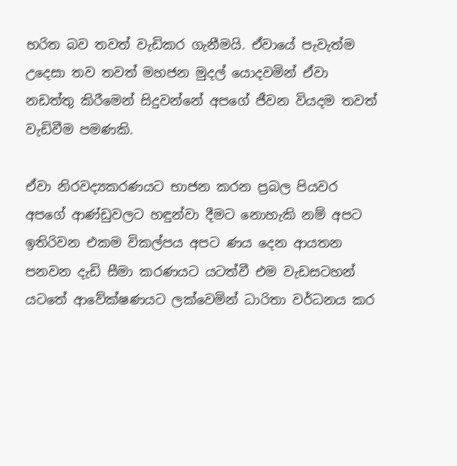භරිත බව තවත් වැඩිකර ගැනීමයි. ඒවායේ පැවැත්ම උදෙසා තව තවත් මහජන මුදල් යොදවමින් ඒවා නඩත්තු කිරීමෙන් සිදුවන්නේ අපගේ ජීවන වියදම තවත් වැඩිවීම පමණකි.

ඒවා නිරවද්‍යකරණයට භාජන කරන ප්‍රබල පියවර අපගේ ආණ්ඩුවලට හඳුන්වා දීමට නොහැකි නම් අපට ඉතිරිවන එකම විකල්පය අපට ණය දෙන ආයතන පනවන දැඩි සීමා කරණයට යටත්වී එම වැඩසටහන් යටතේ ආවේක්ෂණයට ලක්වෙමින් ධාරිතා වර්ධනය කර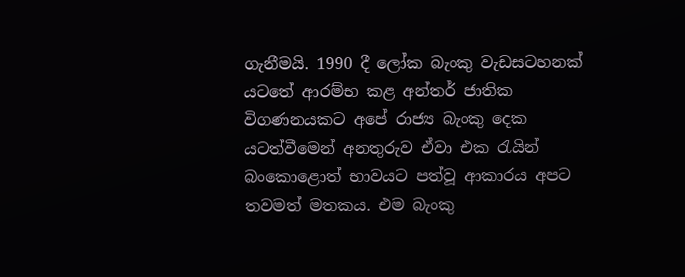ගැනීමයි. 1990 දී ලෝක බැංකු වැඩසටහනක් යටතේ ආරම්භ කළ අන්තර් ජාතික විගණනයකට අපේ රාජ්‍ය බැංකු දෙක යටත්වීමෙන් අනතුරුව ඒවා එක රැයින් බංකොළොත් භාවයට පත්වූ ආකාරය අපට තවමත් මතකය. එම බැංකු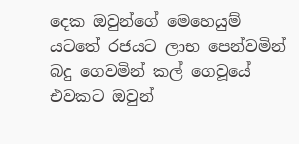දෙක ඔවුන්ගේ මෙහෙයුම් යටතේ රජයට ලාභ පෙන්වමින් බදු ගෙවමින් කල් ගෙවූයේ එවකට ඔවුන්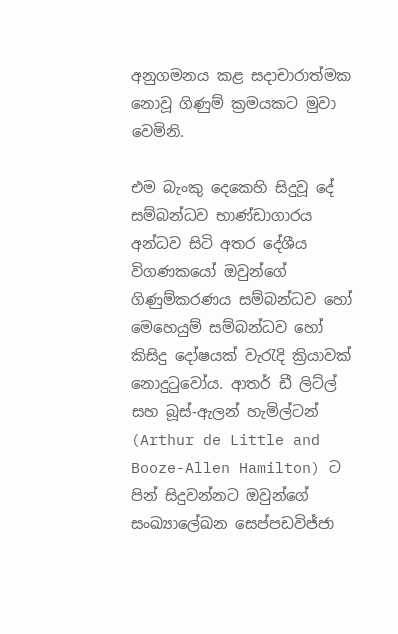අනුගමනය කළ සදාචාරාත්මක නොවූ ගිණුම් ක්‍රමයකට මුවා වෙමිනි.

එම බැංකු දෙකෙහි සිදුවූ දේ සම්බන්ධව භාණ්ඩාගාරය අන්ධව සිටි අතර දේශීය විගණකයෝ ඔවුන්ගේ ගිණුම්කරණය සම්බන්ධව හෝ මෙහෙයුම් සම්බන්ධව හෝ කිසිදු දෝෂයක් වැරැදි ක්‍රියාවක් නොදුටුවෝය. ආතර් ඩී ලිට්ල් සහ බූස්-ඇලන් හැමිල්ටන් (Arthur de Little and Booze-Allen Hamilton) ට පින් සිදුවන්නට ඔවුන්ගේ සංඛ්‍යාලේඛන සෙප්පඩවිජ්ජා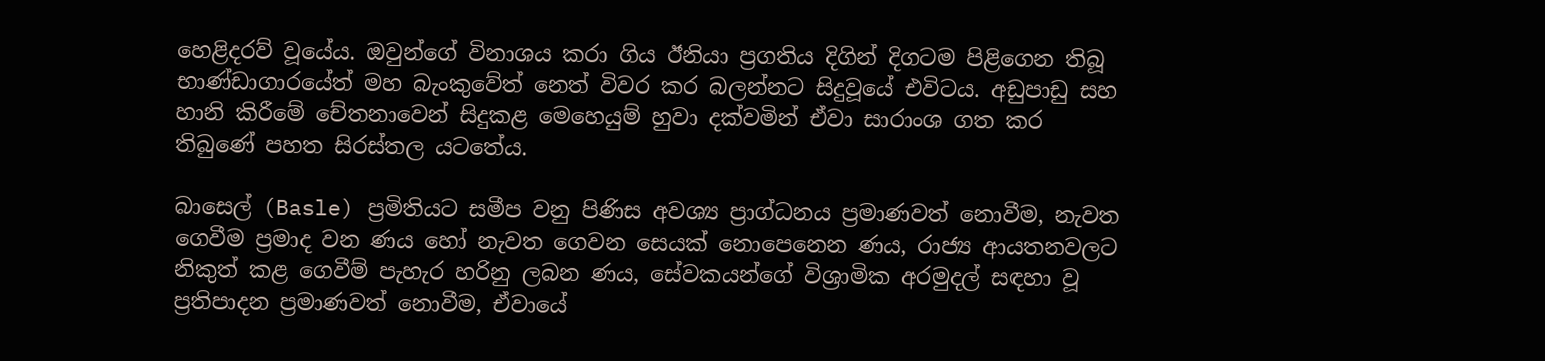හෙළිදරව් වූයේය. ඔවුන්ගේ විනාශය කරා ගිය ඊනියා ප්‍රගතිය දිගින් දිගටම පිළිගෙන තිබූ භාණ්ඩාගාරයේත් මහ බැංකුවේත් නෙත් විවර කර බලන්නට සිදුවූයේ එවිටය. අඩුපාඩු සහ හානි කිරීමේ චේතනාවෙන් සිදුකළ මෙහෙයුම් හුවා දක්වමින් ඒවා සාරාංශ ගත කර තිබුණේ පහත සිරස්තල යටතේය.

බාසෙල් (Basle) ප්‍රමිතියට සමීප වනු පිණිස අවශ්‍ය ප්‍රාග්ධනය ප්‍රමාණවත් නොවීම, නැවත ගෙවීම ප්‍රමාද වන ණය හෝ නැවත ගෙවන සෙයක් නොපෙනෙන ණය, රාජ්‍ය ආයතනවලට නිකුත් කළ ගෙවීම් පැහැර හරිනු ලබන ණය, සේවකයන්ගේ විශ්‍රාමික අරමුදල් සඳහා වූ ප්‍රතිපාදන ප්‍රමාණවත් නොවීම, ඒවායේ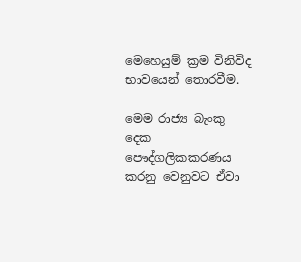මෙහෙයුම් ක්‍රම විනිවිද භාවයෙන් තොරවීම.

මෙම රාජ්‍ය බැංකු දෙක පෞද්ගලිකකරණය කරනු වෙනුවට ඒවා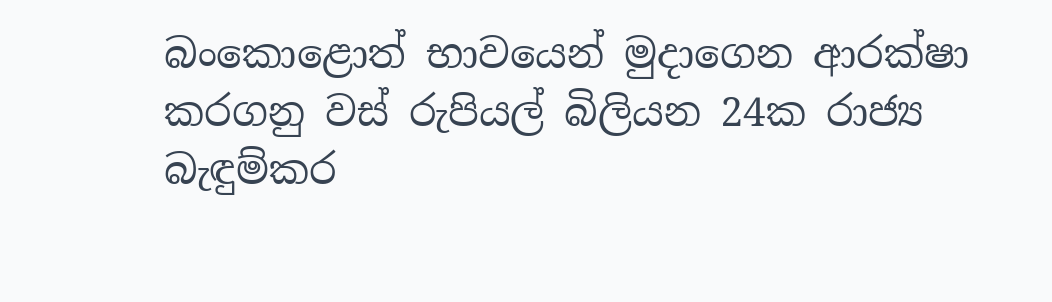බංකොළොත් භාවයෙන් මුදාගෙන ආරක්ෂා කරගනු වස් රුපියල් බිලියන 24ක රාජ්‍ය බැඳුම්කර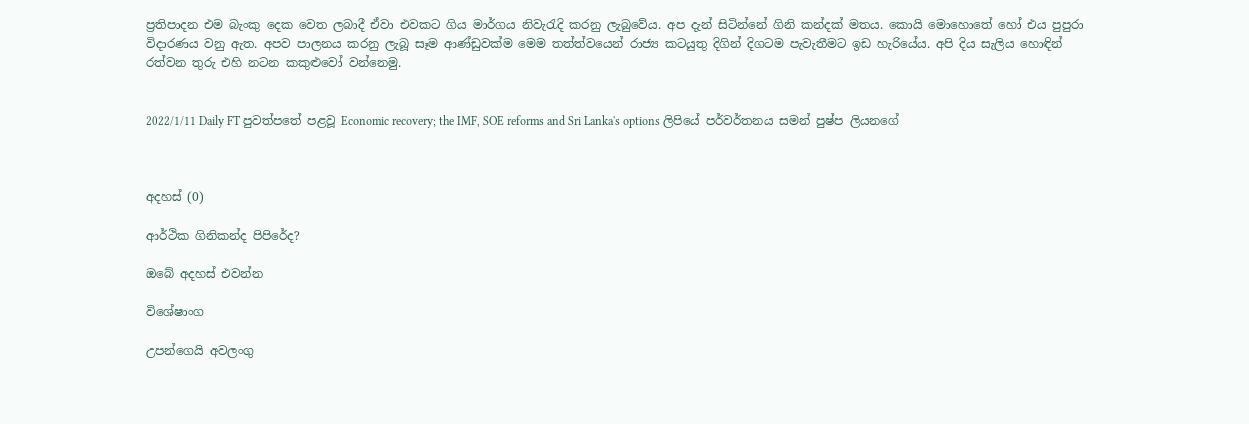ප්‍රතිපාදන එම බැංකු දෙක වෙත ලබාදී ඒවා එවකට ගිය මාර්ගය නිවැරැදි කරනු ලැබුවේය. අප දැන් සිටින්නේ ගිනි කන්දක් මතය. කොයි මොහොතේ හෝ එය පුපුරා විදාරණය වනු ඇත. අපව පාලනය කරනු ලැබූ සෑම ආණ්ඩුවක්ම මෙම තත්ත්වයෙන් රාජ්‍ය කටයුතු දිගින් දිගටම පැවැතීමට ඉඩ හැරියේය. අපි දිය සැලිය හොඳින් රත්වන තුරු එහි නටන කකුළුවෝ වන්නෙමු.


2022/1/11 Daily FT පුවත්පතේ පළවූ Economic recovery; the IMF, SOE reforms and Sri Lanka's options ලිපියේ පර්වර්තනය සමන් පුෂ්ප ලියනගේ



අදහස් (0)

ආර්ථික ගිනිකන්ද පිපිරේද?

ඔබේ අදහස් එවන්න

විශේෂාංග

උපන්ගෙයි අවලංගු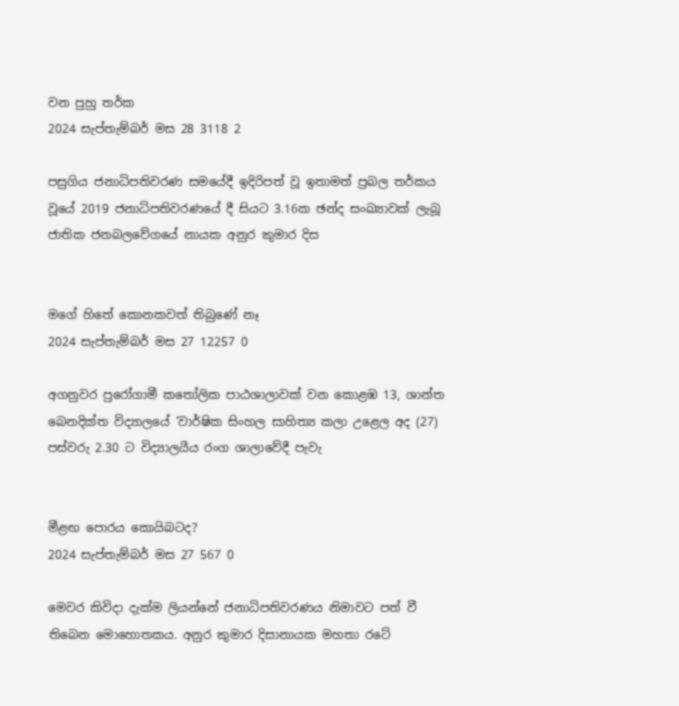වන පුහු තර්ක
2024 සැප්තැම්බර් මස 28 3118 2

පසුගිය ජනාධිපතිවරණ සමයේදී ඉදිරිපත් වූ ඉතාමත් ප්‍රබල තර්කය වූයේ 2019 ජනාධිපතිවරණයේ දී සියට 3.16ක ඡන්ද සංඛ්‍යාවක් ලැබූ ජාතික ජනබලවේගයේ නායක අනුර කුමාර දිස


මගේ හිතේ කොනකවත් තිබුණේ නෑ
2024 සැප්තැම්බර් මස 27 12257 0

අගනුවර පුරෝගාමී කතෝලික පාඨශාලාවක් වන කොළඹ 13, ශාන්ත බෙනදික්ත විද්‍යාලයේ ‘වාර්ෂික සිංහල සාහිත්‍ය කලා උළෙල අද (27) පස්වරු 2.30 ට විද්‍යාලයීය රංග ශාලාවේදී පැවැ


මීළඟ පොරය කොයිබටද?
2024 සැප්තැම්බර් මස 27 567 0

මෙවර කිවිදා දැක්ම ලියන්නේ ජනාධිපතිවරණය නිමාවට පත් වී තිබෙන මොහොතකය. අනුර කුමාර දිසානායක මහතා රටේ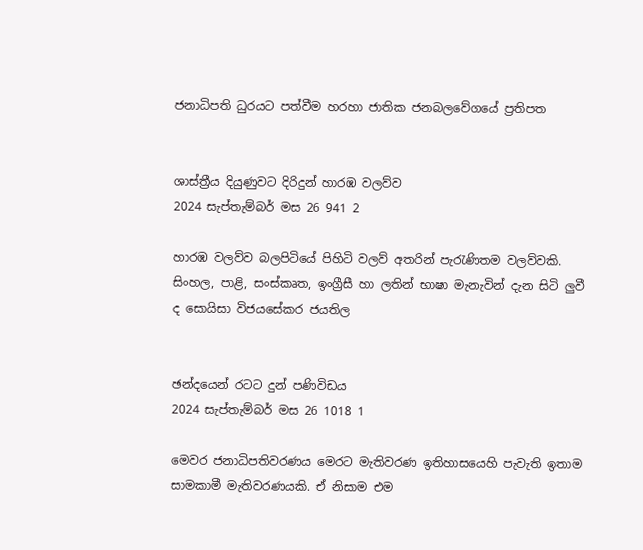ජනාධිපති ධුරයට පත්වීම හරහා ජාතික ජනබලවේගයේ ප්‍රතිපත


ශාස්ත්‍රීය දියුණුවට දිරිදුන් හාරඹ වලව්ව
2024 සැප්තැම්බර් මස 26 941 2

හාරඹ වලව්ව බලපිටියේ පිහිටි වලව් අතරින් පැරැණිතම වලව්වකි. සිංහල, පාළි, සංස්කෘත, ඉංග්‍රීසී හා ලතින් භාෂා මැනැවින් දැන සිටි ලු‍වී ද සොයිසා විජයසේකර ජයතිල


ඡන්දයෙන් රටට දුන් පණිවිඩය
2024 සැප්තැම්බර් මස 26 1018 1

මෙවර ජනාධිපතිවරණය මෙරට මැතිවරණ ඉතිහාසයෙහි පැවැති ඉතාම සාමකාමී මැතිවරණයකි. ඒ නිසාම එම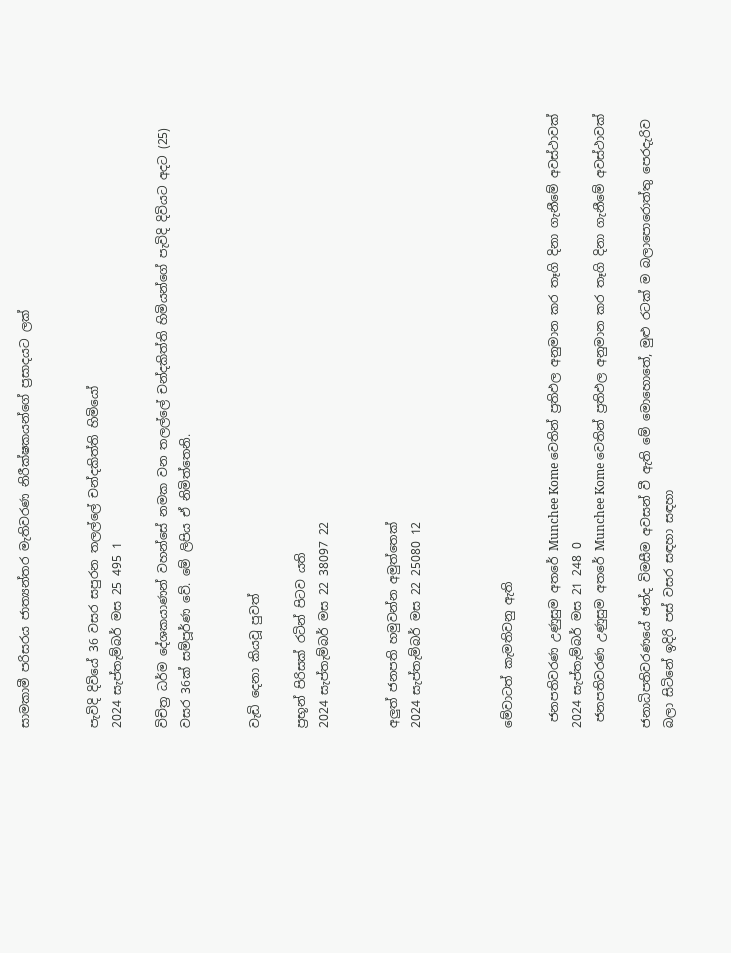සාමකාමී පරිසරය ජාත්‍යන්තර මැතිවරණ නිරීක්ෂකයන්ගේ ප්‍රසාදයට ලක්


පැවිදි දිවියේ 36 වසර සපුරන තලල්ලේ චන්දකිත්ති හිමියෝ
2024 සැප්තැම්බර් මස 25 495 1

විචිත්‍ර ධර්ම දේශකයාණන් වහන්සේ නමක වන තලල්ලේ චන්දකිත්ති හිමියන්ගේ පැවිදි දිවියට අදට (25) වසර 36ක් සම්පූර්ණ වේ. මේ ලිපිය ඒ නිමිත්තෙනි.


වැඩි දෙනා කියවූ පුවත්

ප්‍රභූන් පිරිසක් රටින් පිටව යති
2024 සැප්තැම්බර් මස 22 38097 22


අලුත් ජනපති හමුවන්න අමුත්තෙක්
2024 සැප්තැම්බර් මස 22 25080 12



මේවාටත් කැමතිවනු ඇති

 ජනපතිවරණ උණුසුම අතරේ Munchee Kome වෙතින් ප්‍රතිඵල අනුමාන කර තෑගි දිනා ගැනීමේ අවස්ථාවක් 2024 සැප්තැම්බර් මස 21 248 0
 ජනපතිවරණ උණුසුම අතරේ Munchee Kome වෙතින් ප්‍රතිඵල අනුමාන කර තෑගි දිනා ගැනීමේ අවස්ථාවක්

ජනාධිපතිවරණයේ ඡන්ද විමසීම අවසන් වී ඇති මේ මොහොතේ, මුළු රටක් ම බලාපොරොත්තු පෙරදැරිව බලා සිටිනේ ඉදිරි පස් වසර සඳහා සඳහා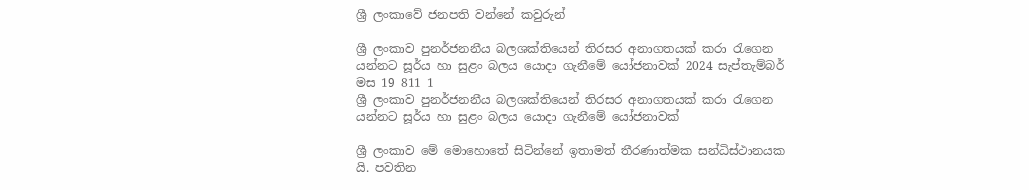ශ්‍රී ලංකාවේ ජනපති වන්නේ කවුරුන්

ශ්‍රී ලංකාව පුනර්ජනනීය බලශක්තියෙන් තිරසර අනාගතයක් කරා රැගෙන යන්නට සූර්ය හා සුළං බලය යොදා ගැනීමේ යෝජනාවක් 2024 සැප්තැම්බර් මස 19 811 1
ශ්‍රී ලංකාව පුනර්ජනනීය බලශක්තියෙන් තිරසර අනාගතයක් කරා රැගෙන යන්නට සූර්ය හා සුළං බලය යොදා ගැනීමේ යෝජනාවක්

ශ්‍රී ලංකාව මේ මොහොතේ සිටින්නේ ඉතාමත් තීරණාත්මක සන්ධිස්ථානයක යි. පවතින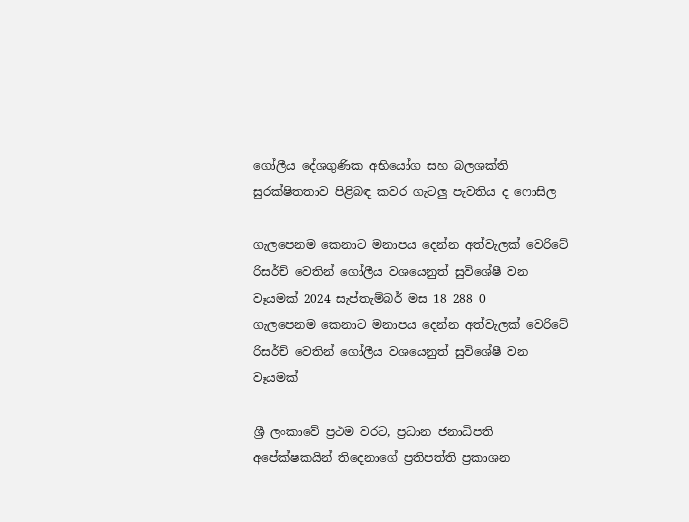ගෝලීය දේශගුණික අභියෝග සහ බලශක්ති සුරක්ෂිතතාව පිළිබඳ කවර ගැටලු පැවතිය ද ෆොසිල

ගැලපෙනම කෙනාට මනාපය දෙන්න අත්වැලක් වෙරිටේ රිසර්ච් වෙතින් ගෝලීය වශයෙනුත් සුවිශේෂී වන වෑයමක් 2024 සැප්තැම්බර් මස 18 288 0
ගැලපෙනම කෙනාට මනාපය දෙන්න අත්වැලක් වෙරිටේ රිසර්ච් වෙතින් ගෝලීය වශයෙනුත් සුවිශේෂී වන වෑයමක්

ශ්‍රී ලංකාවේ ප්‍රථම වරට, ප්‍රධාන ජනාධිපති අපේක්ෂකයින් තිදෙනාගේ ප්‍රතිපත්ති ප්‍රකාශන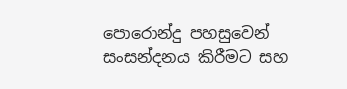පොරොන්දු පහසුවෙන් සංසන්දනය කිරීමට සහ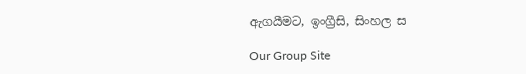ඇගයීමට, ඉංග්‍රීසි, සිංහල ස

Our Group Site